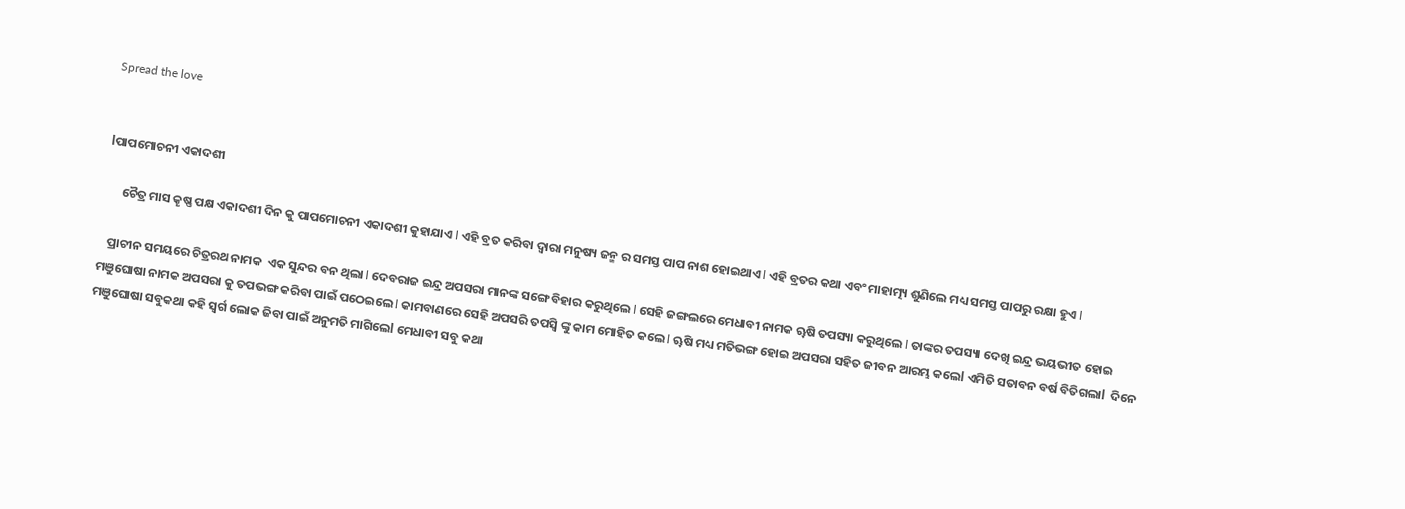Spread the love


lପାପମୋଚନୀ ଏକାଦଶୀ

      ଚୈତ୍ର ମାସ କୄଷ୍ଣ ପକ୍ଷ ଏକାଦଶୀ ଦିନ କୁ ପାପମୋଚନୀ ଏକାଦଶୀ କୁହାଯାଏ l ଏହି ବ୍ରତ କରିବା ଦ୍ବାରା ମନୁଷ୍ୟ ଜନ୍ମ ର ସମସ୍ତ ପାପ ନାଶ ହୋଇଥାଏ l ଏହି ବ୍ରତର କଥା ଏବଂ ମାହାତ୍ମ୍ୟ ଶୁଣିଲେ ମଧ୍ୟ ସମସ୍ତ ପାପରୁ ରକ୍ଷା ହୁଏ l

   ପ୍ରାଚୀନ ସମୟରେ ଚିତ୍ରରଥ ନାମକ  ଏକ ସୁନ୍ଦର ବନ ଥିଲା l ଦେବରାଜ ଇନ୍ଦ୍ର ଅପସରା ମାନଙ୍କ ସଙ୍ଗେ ବିହାର କରୁଥିଲେ l ସେହି ଜଙ୍ଗଲରେ ମେଧାବୀ ନାମକ ୠଷି ତପସ୍ୟା କରୁଥିଲେ l ତାଙ୍କର ତପସ୍ୟା ଦେଖି ଇନ୍ଦ୍ର ଭୟଭୀତ ହୋଇ ମଞୁଘୋଷା ନାମକ ଅପସରା କୁ ତପଭଙ୍ଗ କରିବା ପାଇଁ ପଠେଇଲେ l କାମବାଣରେ ସେହି ଅପସରି ତପସ୍ବି ଙ୍କୁ କାମ ମୋହିତ କଲେ l ୠଷି ମଧ୍ୟ ମତିଭଙ୍ଗ ହୋଇ ଅପସରା ସହିତ ଜୀବନ ଆରମ୍ଭ କଲେl ଏମିତି ସତାବନ ବର୍ଷ ବିତିଗଲାl  ଦିନେ ମଞୁଘୋଷା ସବୁକଥା କହି ସ୍ବର୍ଗ ଲୋକ ଜିବା ପାଇଁ ଅନୁମତି ମାଗିଲେl ମେଧାବୀ ସବୁ କଥା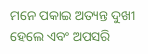ମନେ ପକାଇ ଅତ୍ୟନ୍ତ ଦୁଖୀ ହେଲେ ଏବଂ ଅପସରି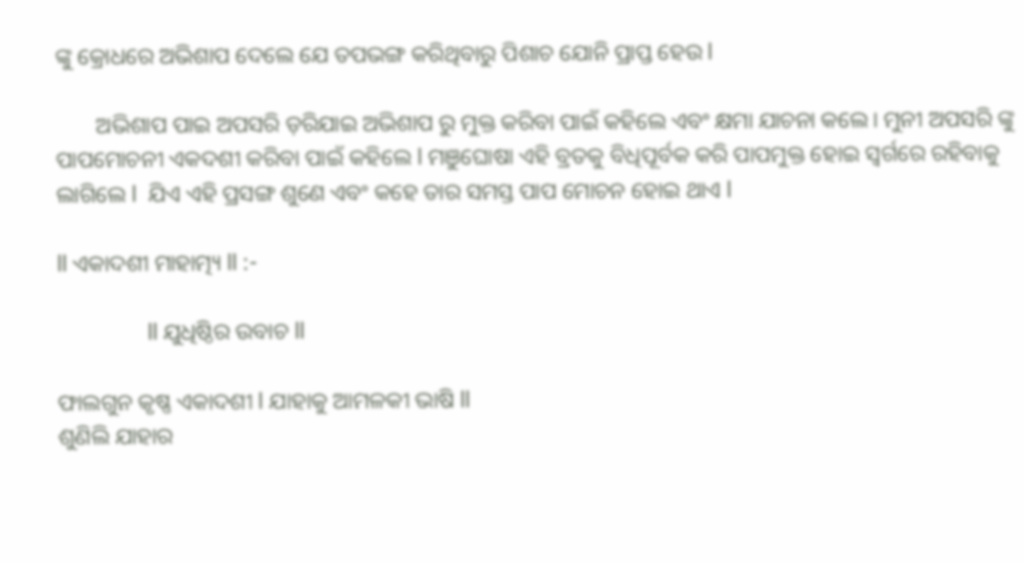ଙ୍କୁ କ୍ରୋଧରେ ଅଭିଶାପ ଦେଲେ ଯେ ତପଭଙ୍ଗ କରିଥିବାରୁ ପିଶାଚ ଯୋନି ପ୍ରାପ୍ତ ହେଉ l

       ଅଭିଶାପ ପାଇ ଅପସରି ଡ଼ରିଯାଇ ଅଭିଶାପ ରୁ ମୁକ୍ତ କରିବା ପାଇଁ କହିଲେ ଏବଂ କ୍ଷମା ଯାଚନା କଲେ। ମୁନୀ ଅପସରି ଙ୍କୁ ପାପମୋଚନୀ ଏକଦଶୀ କରିବା ପାଇଁ କହିଲେ l ମଞୁଘୋଷା ଏହି ବ୍ରତକୁ ବିଧିପୂର୍ବକ କରି ପାପମୁକ୍ତ ହୋଇ ସ୍ବର୍ଗରେ ରହିବାକୁ ଲାଗିଲେ l  ଯିଏ ଏହି ପ୍ରସଙ୍ଗ ଶୁଣେ ଏବଂ କହେ ତାର ସମସ୍ତ ପାପ ମୋଚନ ହୋଇ ଥାଏ l

ll ଏକାଦଶୀ ମାହାତ୍ମ୍ୟ ll :-

               ll ଯୁଧିଷ୍ଠିର ଉବାଚ ll

ଫାଲଗୁନ କୃଷ୍ଣ ଏକାଦଶୀ l ଯାହାକୁ ଆମଳକୀ ଭାଷି ll
ଶୁଣିଲି ଯାହାର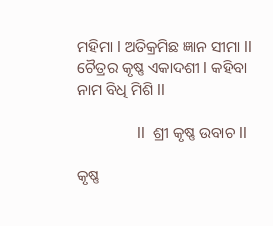ମହିମା l ଅତିକ୍ରମିଛ ଜ୍ଞାନ ସୀମା ll
ଚୈତ୍ରର କୃଷ୍ଣ ଏକାଦଶୀ l କହିବା ନାମ ବିଧି ମିଶି ll

               ll  ଶ୍ରୀ କୃଷ୍ଣ ଉବାଚ ll

କୃଷ୍ଣ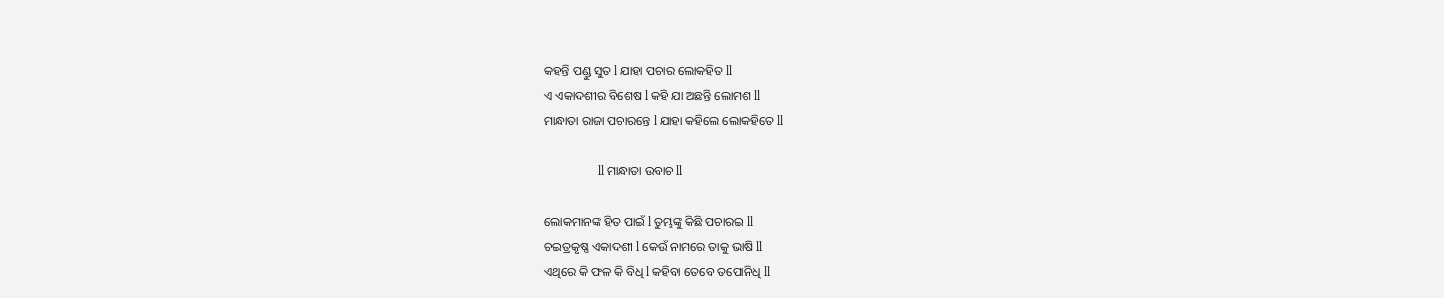କହନ୍ତି ପଣ୍ଡୁ ସୁତ l ଯାହା ପଚାର ଲୋକହିତ ll
ଏ ଏକାଦଶୀର ବିଶେଷ l କହି ଯା ଅଛନ୍ତି ଲୋମଶ ll
ମାନ୍ଧାତା ରାଜା ପଚାରନ୍ତେ l ଯାହା କହିଲେ ଲୋକହିତେ ll

                  ll ମାନ୍ଧାତା ଉବାଚ ll

ଲୋକମାନଙ୍କ ହିତ ପାଇଁ l ତୁମ୍ଭଙ୍କୁ କିଛି ପଚାରଇ ll
ଚଇତ୍ରକୃଷ୍ଣ ଏକାଦଶୀ l କେଉଁ ନାମରେ ତାକୁ ଭାଷି ll
ଏଥିରେ କି ଫଳ କି ବିଧି l କହିବା ତେବେ ତପୋନିଧି ll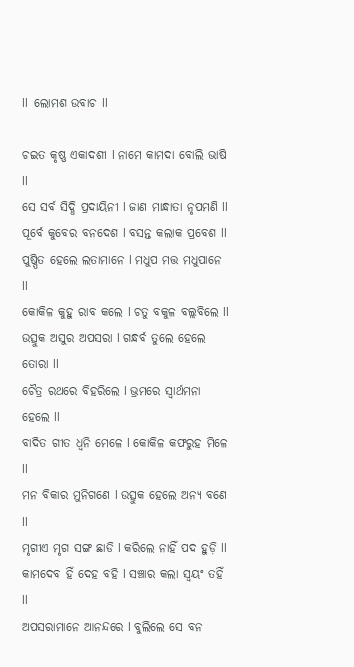ll  ଲୋମଶ ଉବାଚ ll

ଚଇତ କୃଷ୍ଣ ଏକାଦଶୀ l ନାମେ କାମଦା ବୋଲି ଭାଷି ll
ସେ ସର୍ବ ସିଦ୍ଧି ପ୍ରଦାୟିନୀ l ଜାଣ ମାନ୍ଧାତା ନୃପମଣି ll
ପୂର୍ବେ କୁବେର ବନଦେଶ l ବସନ୍ତ କଲାକ ପ୍ରବେଶ ll
ପୁଷ୍ପିତ ହେଲେ ଲତାମାନେ l ମଧୁପ ମତ୍ତ ମଧୁପାନେ ll
କୋକିଳ କୁହୁ ରାବ କଲେ l ଚତୁ ବକୁଳ ବଲ୍ଲବିଲେ ll
ଉତ୍ସୁକ ଅସୁର ଅପସରା l ଗନ୍ଧର୍ବ ତୁଲେ ହେଲେ ତୋରା ll
ଚୈତ୍ର ରଥରେ ବିହରିଲେ l ଭ୍ରମରେ ସ୍ୱାର୍ଥମନା ହେଲେ ll
ବାଦିତ ଗୀତ ଧ୍ୱନି ମେଳେ l କୋକିଳ କଫରୁହ ମିଳେ ll
ମନ ବିକାର ମୁନିଗଣେ l ଉତ୍ସୁକ ହେଲେ ଅନ୍ୟ ବଣେ ll
ମୃଗୀଏ ମୃଗ ସଙ୍ଗ ଛାଡି l କରିଲେ ନାହିଁ ପଦ ହୁଡ଼ି ll
କାମଦେବ ହିଁ ଦେହ ବହି l ସଞ୍ଚାର କଲା ସ୍ୱୟଂ ତହିଁ ll
ଅପସରାମାନେ ଆନନ୍ଦରେ l ବୁଲିଲେ ସେ ବନ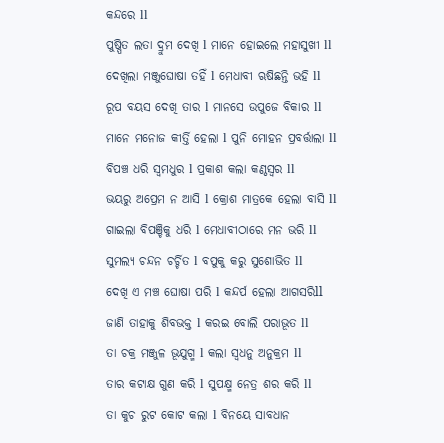କନ୍ଦରେ ll
ପୁଷ୍ପିତ ଲତା ଦ୍ରୁମ ଦେଖି l ମାନେ ହୋଇଲେ ମହାସୁଖୀ ll
ଦେଖିଲା ମଞ୍ଜୁଘୋଷା ତହିଁ l ମେଧାବୀ ଋଷିଛନ୍ତି ଭହି ll
ରୂପ ବୟସ ଦେଖି ତାର l ମାନସେ ଉପୁଜେ ବିକାର ll
ମାନେ ମନୋଜ କୀର୍ତ୍ତି ହେଲା l ପୁନି ମୋହନ ପ୍ରବର୍ତ୍ତାଲା ll
ବିପଞ୍ଚ ଧରି ସ୍ୱମଧୁର l ପ୍ରକାଶ କଲା କଣ୍ଠସ୍ଵର ll
ଭୟରୁ ଅପ୍ରେମ ନ ଆସି l କ୍ରୋଶ ମାତ୍ରକେ ହେଲା ବାସି ll
ଗାଇଲା ବିପଞ୍ଚିକୁ ଧରି l ମେଧାବୀଠାରେ ମନ ଭରି ll
ସୁମଲ୍ୟ ଚନ୍ଦନ ଚର୍ଚ୍ଚିତ l ବପୁକୁ କରୁ ସୁଶୋଭିତ ll
ଦେଖି ଏ ମଞ୍ଚ ଘୋଷା ପରି l କନ୍ଦର୍ପ ହେଲା ଆଗସରିll
ଜାଣି ତାହାକୁ ଶିବଭକ୍ତ l କରଇ ବୋଲି ପରାଭୂତ ll
ତା ଚକ୍ର ମଞ୍ଜୁଳ ଭୂଯୁଗ୍ମ l କଲା ସ୍ୱଧନୁ ଅନୁକ୍ରମ ll
ତାର କଟାକ୍ଷ ଗୁଣ କରି l ସୁପକ୍ଷ୍ମ ନେତ୍ର ଶର କରି ll
ତା କୁଚ ରୁଟ କୋଟ କଲା l ବିନୟେ ସାବଧାନ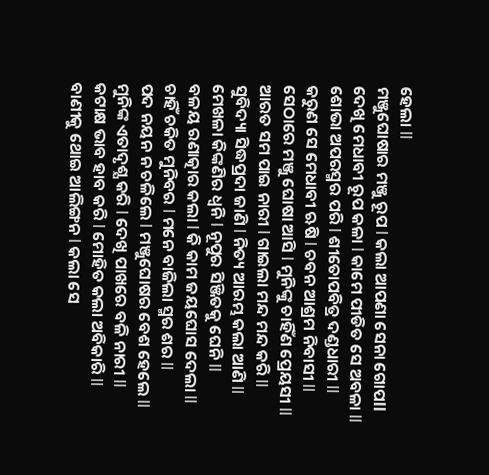ହେଲା ll
ମଞ୍ଜୁଘୋଷାର ମଞ୍ଜୁ ରୂପ l କଲା ଆପଣା ସେନା ଗୋପll
ଦେଖି ମେଧାବୀ ରୂପ କଳା l କାମେ ପୀଡିତ ସେ ଅବଳା ll
ଶୋଭା ଅପରସ୍ମର ପରି l ଶୀତୋପବିତ୍ର ଦଣ୍ଡଧାରୀ ll
କରୁଣ ସେ ମେଧାବୀ ଋଷି l ଚବନ ଆଶ୍ରମ ନିବାସୀ ll
ସେଠାରେ ମଞ୍ଜୁ ଘୋଷା ଆସି l ମୁନିଙ୍କୁ ଚାହିଁଣ ପ୍ରେୟସୀ ll
ଆରତ ସମ ପାଇ ନାରୀ l ଗାଇଲା ମନ୍ଦ ମନ୍ଦ କରି ll
ସୁବିଦ୍ୟା ସିଦ୍ଧପ୍ରଦା ଜାଣି l ନିତ୍ୟ ଆରମ୍ଭ କଲା ଆଣି ll
ମେଖଳା କିଙ୍କଣିର ଧ୍ୱନି l ନୂପୁର ସିଞ୍ଜିତକୁ ଘେନି ll
ବଳୟ ରଣାତ୍କାର କଲା l କି କାମ ଜୟଘୋସ ଦେଲା ll
ଚାହିଁ ଚକିତ ମୁନିବର l ମନେ ବାଜିଲା ସ୍ମର ଶର ll
ପଦ ନୟନ ନ ଚଳିଲେ l ମଞ୍ଜୁଘୋଷର ବେଶ ହେଲେ ll
ମୁନିଙ୍କ ଏତାଦୃଶ୍ଯ କରି l ଦେଖି ପାଖରେ ବଳି ନାରୀ ll
କଟାକ୍ଷ ଭାବ ହାବ କରି l ମୋହିତ କଲା ଅବିକାରି ll
ବାଣୀକୁ ଥୋଇ ଆଲିଙ୍ଗନ l କଲା ସେ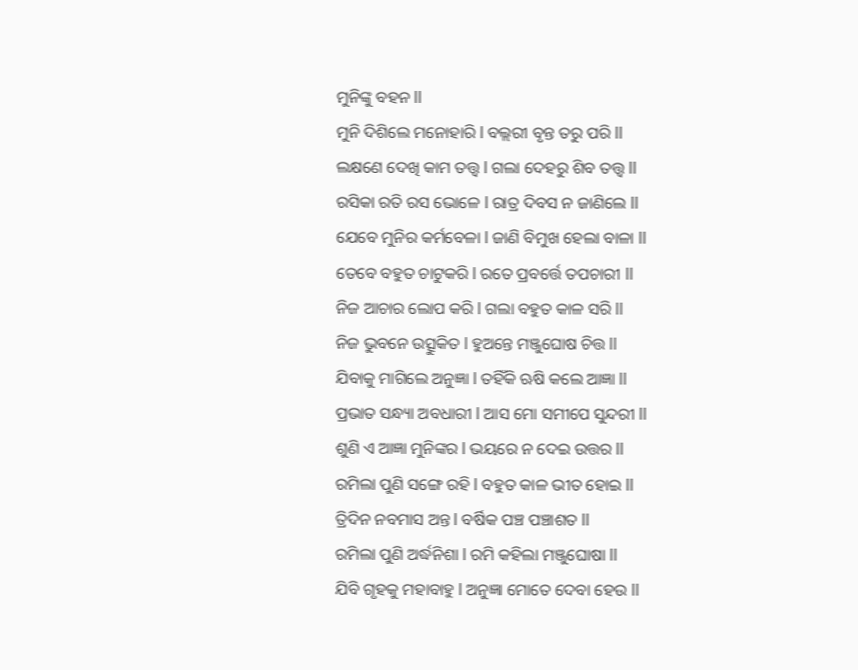ମୁନିଙ୍କୁ ବହନ ll
ମୁନି ଦିଶିଲେ ମନୋହାରି l ବଲ୍ଲରୀ ବୃନ୍ତ ତରୁ ପରି ll
ଲକ୍ଷଣେ ଦେଖି କାମ ତତ୍ତ୍ଵ l ଗଲା ଦେହରୁ ଶିବ ତତ୍ତ୍ଵ ll
ରସିକା ରତି ରସ ଭୋଳେ l ରାତ୍ର ଦିବସ ନ ଜାଣିଲେ ll
ଯେବେ ମୁନିର କର୍ମବେଳା l ଜାଣି ବିମୁଖ ହେଲା ବାଳା ll
ତେବେ ବହୁତ ଚାଟୁକରି l ରତେ ପ୍ରବର୍ତ୍ତେ ତପଚାରୀ ll
ନିଜ ଆଚାର ଲୋପ କରି l ଗଲା ବହୁତ କାଳ ସରି ll
ନିଜ ଭୁବନେ ଉତ୍ସୁକିତ l ହୁଅନ୍ତେ ମଞ୍ଜୁଘୋଷ ଚିତ୍ତ ll
ଯିବାକୁ ମାଗିଲେ ଅନୁଜ୍ଞା l ତହିଁକି ଋଷି କଲେ ଆଜ୍ଞା ll
ପ୍ରଭାତ ସନ୍ଧ୍ୟା ଅବଧାରୀ l ଆସ ମୋ ସମୀପେ ସୁନ୍ଦରୀ ll
ଶୁଣି ଏ ଆଜ୍ଞା ମୁନିଙ୍କର l ଭୟରେ ନ ଦେଇ ଉତ୍ତର ll
ରମିଲା ପୁଣି ସଙ୍ଗେ ରହି l ବହୁତ କାଳ ଭୀତ ହୋଇ ll
ତ୍ରିଦିନ ନବମାସ ଅନ୍ତ l ବର୍ଷିକ ପଞ୍ଚ ପଞ୍ଚାଶତ ll
ରମିଲା ପୁଣି ଅର୍ଦ୍ଧନିଶା l ରମି କହିଲା ମଞ୍ଜୁଘୋଷା ll
ଯିବି ଗୃହକୁ ମହାବାହୁ l ଅନୁଜ୍ଞା ମୋତେ ଦେବା ହେଉ ll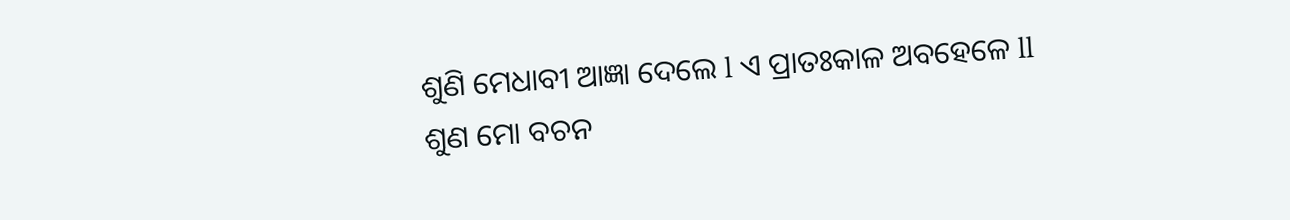ଶୁଣି ମେଧାବୀ ଆଜ୍ଞା ଦେଲେ l ଏ ପ୍ରାତଃକାଳ ଅବହେଳେ ll
ଶୁଣ ମୋ ବଚନ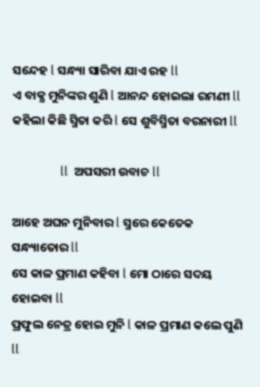ସନ୍ଦେହ l ସନ୍ଧ୍ୟା ସାରିବା ଯାଏ ରହ ll
ଏ ବାକ୍ଯ ମୁନିଙ୍କର ଶୁଣି l ଆନନ୍ଦ ହୋଇଲା ରମଣୀ ll
କହିଲା କିଛି ସ୍ମିତା କରି l ସେ ଶୁବିସ୍ମିତା ବରନାରୀ ll

                ll  ଅପସରୀ ଉବାଚ ll

ଆହେ ଅଘନ ମୁନିବାର l ସ୍ମରେ କେତେକ ସନ୍ଧ୍ୟାତୋର ll
ସେ କାଳ ପ୍ରମାଣ କହିବା l ମୋ ଠାରେ ସଦୟ ହୋଇବା ll
ପ୍ରଫୁଲ ନେତ୍ର ହୋଇ ମୁନି l କାଳ ପ୍ରମାଣ କଲେ ପୁଣି ll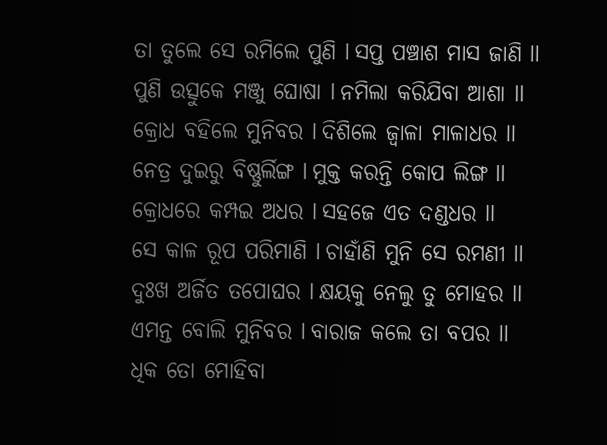ତା ତୁଲେ ସେ ରମିଲେ ପୁଣି l ସପ୍ତ ପଞ୍ଚାଶ ମାସ ଜାଣି ll
ପୁଣି ଉତ୍ସୁକେ ମଞ୍ଜୁ ଘୋଷା l ନମିଲା କରିଯିବା ଆଶା ll
କ୍ରୋଧ ବହିଲେ ମୁନିବର l ଦିଶିଲେ ଜ୍ୱାଳା ମାଳାଧର ll
ନେତ୍ର ଦୁଇରୁ ବିଷ୍ଣୁର୍ଲିଙ୍ଗ l ମୁକ୍ତ କରନ୍ତି କୋପ ଲିଙ୍ଗ ll
କ୍ରୋଧରେ କମ୍ପଇ ଅଧର l ସହଜେ ଏତ ଦଣ୍ଡଧର ll
ସେ କାଳ ରୂପ ପରିମାଣି l ଚାହାଁଣି ମୁନି ସେ ରମଣୀ ll
ଦୁଃଖ ଅର୍ଜିତ ତପୋଘର l କ୍ଷୟକୁ ନେଲୁ ତୁ ମୋହର ll
ଏମନ୍ତ ବୋଲି ମୁନିବର l ବାରାଜ କଲେ ତା ବପର ll
ଧିକ ତୋ ମୋହିବା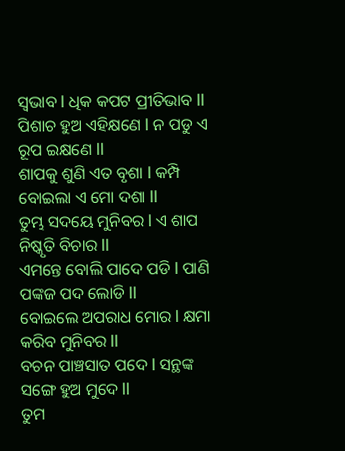ସ୍ୱଭାବ l ଧିକ କପଟ ପ୍ରୀତିଭାବ ll
ପିଶାଚ ହୁଅ ଏହିକ୍ଷଣେ l ନ ପଡୁ ଏ ରୂପ ଇକ୍ଷଣେ ll
ଶାପକୁ ଶୁଣି ଏତ ବୃଶା l କମ୍ପି ବୋଇଲା ଏ ମୋ ଦଶା ll
ତୁମ୍ଭ ସଦୟେ ମୁନିବର l ଏ ଶାପ ନିଷ୍କୃତି ବିଚାର ll
ଏମନ୍ତେ ବୋଲି ପାଦେ ପଡି l ପାଣି ପଙ୍କଜ ପଦ ଲୋଡି ll
ବୋଇଲେ ଅପରାଧ ମୋର l କ୍ଷମା କରିବ ମୁନିବର ll
ବଚନ ପାଞ୍ଚସାତ ପଦେ l ସନ୍ଥଙ୍କ ସଙ୍ଗେ ହୁଅ ମୁଦେ ll
ତୁମ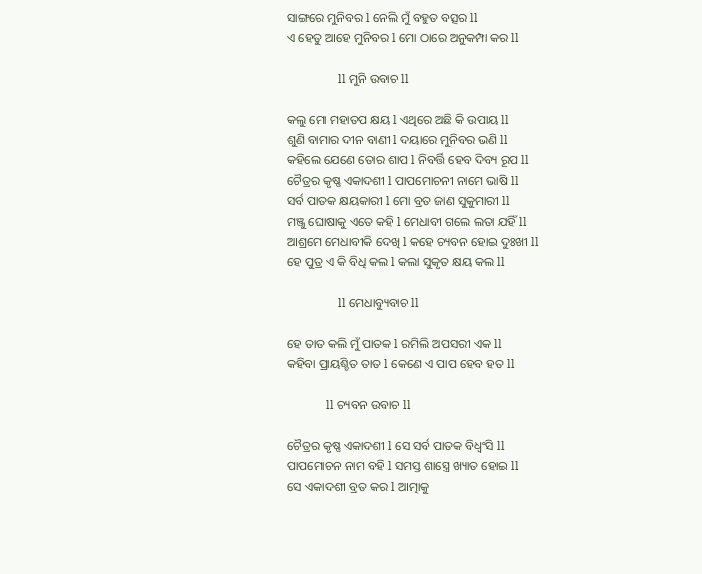ସାଙ୍ଗରେ ମୁନିବର l ନେଲି ମୁଁ ବହୁତ ବତ୍ସର ll
ଏ ହେତୁ ଆହେ ମୁନିବର l ମୋ ଠାରେ ଅନୁକମ୍ପା କର ll

                 ll ମୁନି ଉବାଚ ll

କଲୁ ମୋ ମହାତପ କ୍ଷୟ l ଏଥିରେ ଅଛି କି ଉପାୟ ll
ଶୁଣି ବାମାର ଦୀନ ବାଣୀ l ଦୟାରେ ମୁନିବର ଭଣି ll
କହିଲେ ଯେଣେ ତୋର ଶାପ l ନିବର୍ତ୍ତି ହେବ ଦିବ୍ୟ ରୂପ ll
ଚୈତ୍ରର କୃଷ୍ଣ ଏକାଦଶୀ l ପାପମୋଚନୀ ନାମେ ଭାଷି ll
ସର୍ବ ପାତକ କ୍ଷୟକାରୀ l ମୋ ବ୍ରତ ଜାଣ ସୁକୁମାରୀ ll
ମଞ୍ଜୁ ଘୋଷାକୁ ଏତେ କହି l ମେଧାବୀ ଗଲେ ଲତା ଯହିଁ ll
ଆଶ୍ରମେ ମେଧାବୀକି ଦେଖି l କହେ ଚ୍ୟବନ ହୋଇ ଦୁଃଖୀ ll
ହେ ପୁତ୍ର ଏ କି ବିଧି କଲ l କଲା ସୁକୃତ କ୍ଷୟ କଲ ll

                 ll ମେଧାବ୍ୟୁବାଚ ll

ହେ ତାତ କଲି ମୁଁ ପାତକ l ରମିଲି ଅପସରୀ ଏକ ll
କହିବା ପ୍ରାୟଶ୍ଚିତ ତାତ l କେଣେ ଏ ପାପ ହେବ ହତ ll

             ll ଚ୍ୟବନ ଉବାଚ ll

ଚୈତ୍ରର କୃଷ୍ଣ ଏକାଦଶୀ l ସେ ସର୍ବ ପାତକ ବିଧ୍ୱଂସି ll
ପାପମୋଚନ ନାମ ବହି l ସମସ୍ତ ଶାସ୍ତ୍ରେ ଖ୍ୟାତ ହୋଇ ll
ସେ ଏକାଦଶୀ ବ୍ରତ କର l ଆତ୍ମାକୁ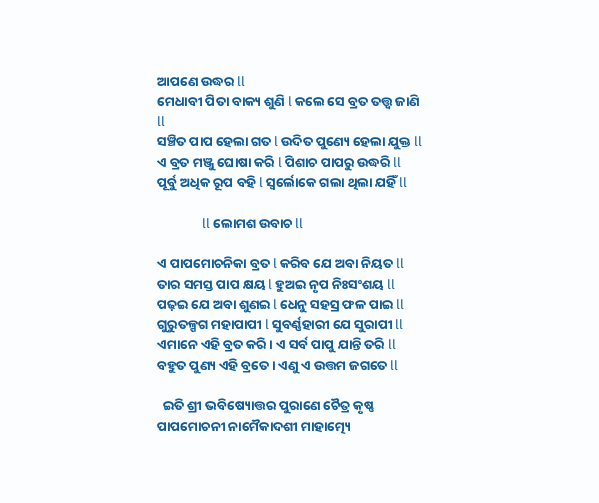ଆପଣେ ଉଦ୍ଧର ll
ମେଧାବୀ ପିତା ବାକ୍ୟ ଶୁଣି l କଲେ ସେ ବ୍ରତ ତତ୍ତ୍ଵ ଜାଣି ll
ସଞ୍ଚିତ ପାପ ହେଲା ଗତ l ଉଦିତ ପୁଣ୍ୟେ ହେଲା ଯୁକ୍ତ ll
ଏ ବ୍ରତ ମଞ୍ଜୁ ଘୋଷା କରି l ପିଶାଚ ପାପରୁ ଉଦ୍ଧରି ll
ପୂର୍ବୁ ଅଧିକ ରୂପ ବହି l ସ୍ୱର୍ଲୋକେ ଗଲା ଥିଲା ଯହିଁ ll

               ll ଲୋମଶ ଉବାଚ ll

ଏ ପାପମୋଚନିକା ବ୍ରତ l କରିବ ଯେ ଅବା ନିୟତ ll
ତାର ସମସ୍ତ ପାପ କ୍ଷୟ l ହୁଅଇ ନୃପ ନିଃସଂଶୟ ll
ପଢ଼ଇ ଯେ ଅବା ଶୁଣଇ l ଧେନୁ ସହସ୍ର ଫଳ ପାଇ ll
ଗୁରୁତଳ୍ପଗ ମହାପାପୀ l ସୁବର୍ଣ୍ଣହାରୀ ଯେ ସୁରାପୀ ll
ଏମାନେ ଏହି ବ୍ରତ କରି। ଏ ସର୍ବ ପାପୁ ଯାନ୍ତି ତରି ll
ବହୁତ ପୁଣ୍ୟ ଏହି ବ୍ରତେ। ଏଣୁ ଏ ଉତ୍ତମ ଜଗତେ ll

  ଇତି ଶ୍ରୀ ଭବିଷ୍ୟୋତ୍ତର ପୁରାଣେ ଚୈତ୍ର କୃଷ୍ଣ ପାପମୋଚନୀ ନାମୈକାଦଶୀ ମାହାତ୍ମ୍ୟେ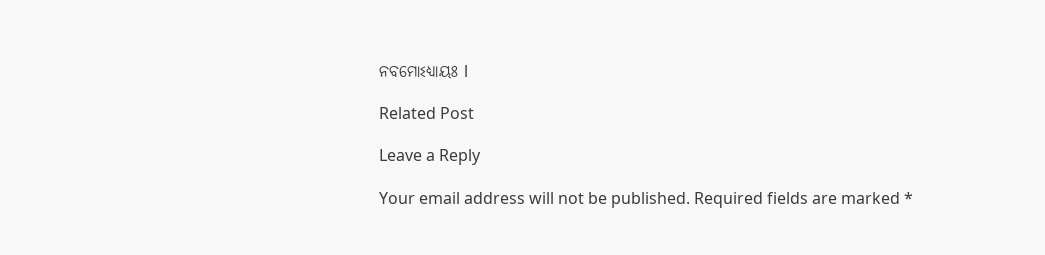ନବମୋଽଧ୍ୟାୟଃ l

Related Post

Leave a Reply

Your email address will not be published. Required fields are marked *